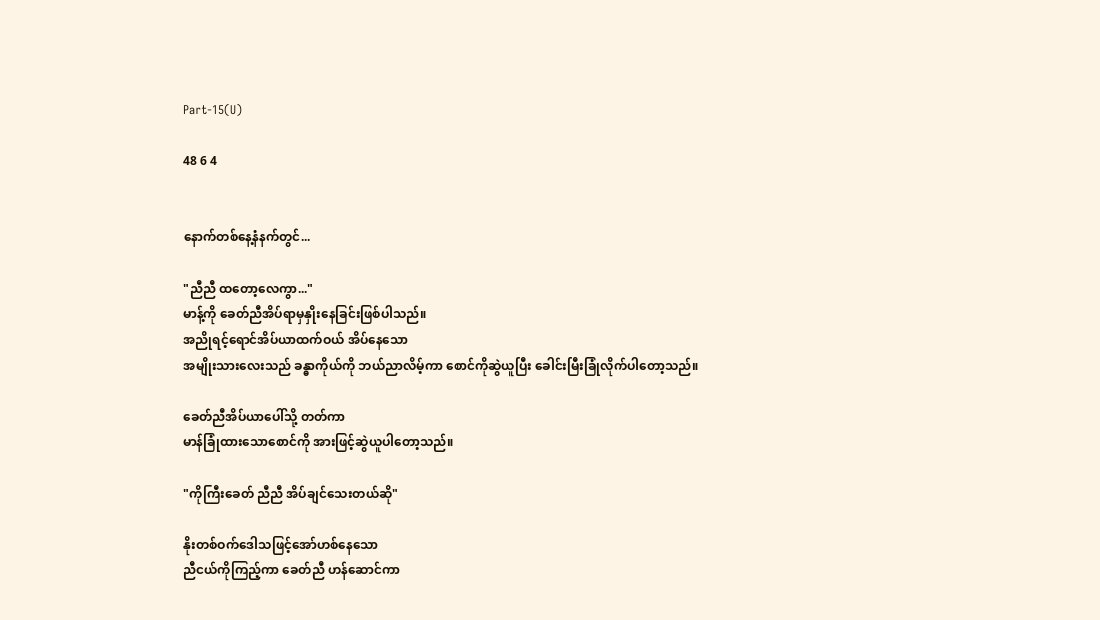Part-15(U)

48 6 4


နောက်တစ်နေ့နံနက်တွင်...

"ညီညီ ထတော့လေကွာ..."
မာန့်ကို ခေတ်ညီအိပ်ရာမှနှိုးနေခြင်းဖြစ်ပါသည်။
အညိုရင့်ရောင်အိပ်ယာထက်ဝယ် အိပ်နေသော
အမျိုးသားလေးသည် ခန္ဓာကိုယ်ကို ဘယ်ညာလိမ့်ကာ စောင်ကိုဆွဲယူပြီး ခေါင်းမြီးခြုံလိုက်ပါတော့သည်။

ခေတ်ညီအိပ်ယာပေါ်သို့ တတ်ကာ
မာန်ခြုံထားသောစောင်ကို အားဖြင့်ဆွဲယူပါတော့သည်။

"ကိုကြီးခေတ် ညီညီ အိပ်ချင်သေးတယ်ဆို"

နိုးတစ်ဝက်ဒေါသဖြင့်အော်ဟစ်နေသော
ညီငယ်ကိုကြည့်ကာ ခေတ်ညီ ဟန်ဆောင်ကာ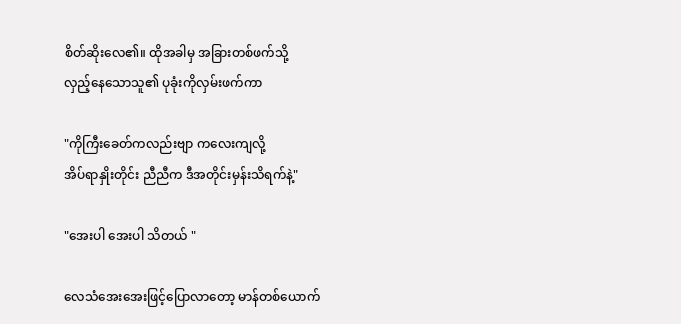စိတ်ဆိုးလေ၏။ ထိုအခါမှ အခြားတစ်ဖက်သို့
လှည့်နေသောသူ၏ ပုခုံးကိုလှမ်းဖက်ကာ

"ကိုကြီးခေတ်ကလည်းဗျာ ကလေးကျလို့
အိပ်ရာနှိုးတိုင်း ညီညီက ဒီအတိုင်းမှန်းသိရက်နဲ့"

"အေးပါ အေးပါ သိတယ် "

လေသံအေးအေးဖြင့်ပြောလာတော့ မာန်တစ်ယောက်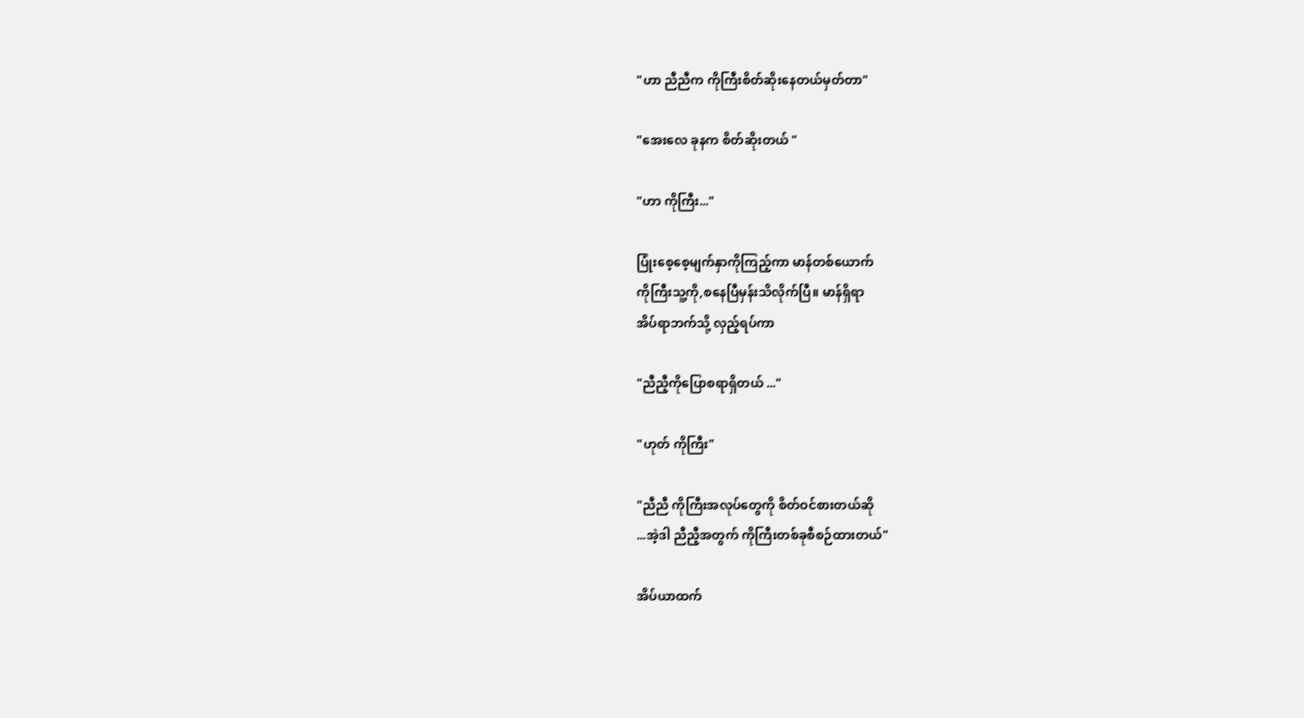"ဟာ ညီညီက ကိုကြီးစိတ်ဆိုးနေတယ်မှတ်တာ"

"အေးလေ ခုနက စိတ်ဆိုးတယ် "

"ဟာ ကိုကြီး..."

ပြုံးစေ့စေ့မျက်နှာကိုကြည့်ကာ မာန်တစ်ယောက်
ကိုကြီးသူ့ကို,စနေပြီမှန်းသိလိုက်ပြီ။ မာန်ရှိရာ
အိပ်ရာဘက်သို့ လှည့်ရပ်ကာ

"ညီညီ့ကိုပြောစရာရှိတယ် ..."

"ဟုတ် ကိုကြီး"

"ညီညီ ကိုကြီးအလုပ်တွေကို စိတ်ဝင်စားတယ်ဆို
...အဲ့ဒါ ညီညီ့အတွက် ကိုကြီးတစ်ခုစီစဉ်ထားတယ်"

အိပ်ယာထက်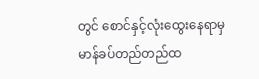တွင် စောင်နှင့်လုံးထွေးနေရာမှ
မာန်ခပ်တည်တည်ထ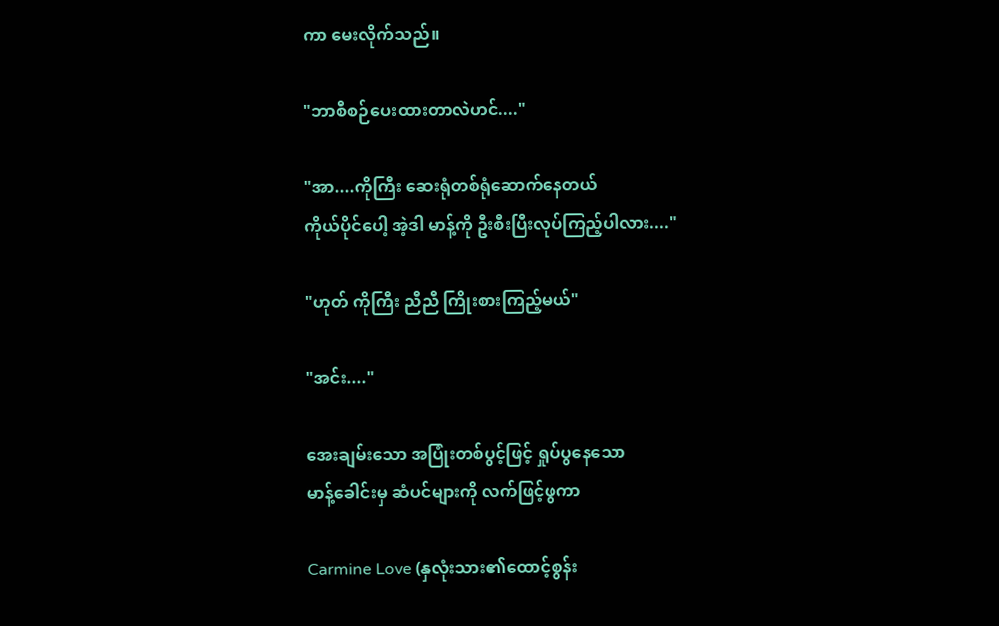ကာ မေးလိုက်သည်။

"ဘာစီစဉ်ပေးထားတာလဲဟင်...."

"အာ....ကိုကြီး ဆေးရုံတစ်ရုံဆောက်နေတယ်
ကိုယ်ပိုင်ပေါ့ အဲ့ဒါ မာန့်ကို ဦးစီးပြီးလုပ်ကြည့်ပါလား...."

"ဟုတ် ကိုကြီး ညီညီ ကြိုးစားကြည့်မယ်"

"အင်း...."

အေးချမ်းသော အပြုံးတစ်ပွင့်ဖြင့် ရှုပ်ပွနေသော
မာန့်ခေါင်းမှ ဆံပင်များကို လက်ဖြင့်ဖွကာ

Carmine Love (နှလုံးသား၏ထောင့်စွန်း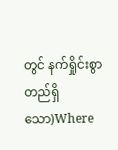တွင် နက်ရှိုင်းစွာ တည်ရှိသော)Where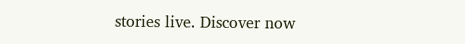stories live. Discover now